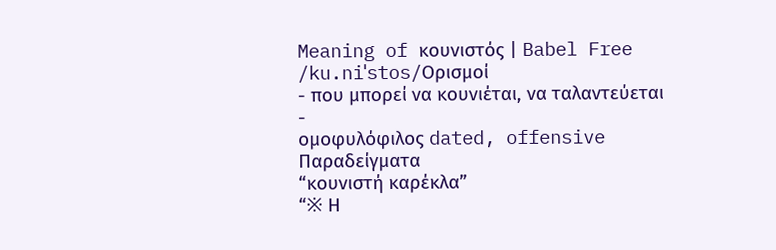Meaning of κουνιστός | Babel Free
/ku.niˈstos/Ορισμοί
- που μπορεί να κουνιέται, να ταλαντεύεται
-
ομοφυλόφιλος dated, offensive
Παραδείγματα
“κουνιστή καρέκλα”
“※ Η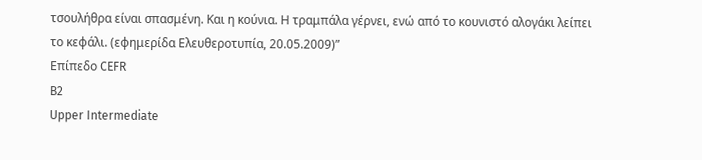τσουλήθρα είναι σπασμένη. Και η κούνια. Η τραμπάλα γέρνει, ενώ από το κουνιστό αλογάκι λείπει το κεφάλι. (εφημερίδα Ελευθεροτυπία, 20.05.2009)”
Επίπεδο CEFR
B2
Upper Intermediate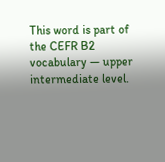This word is part of the CEFR B2 vocabulary — upper intermediate level.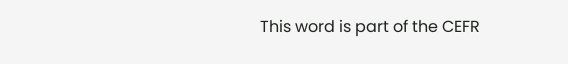This word is part of the CEFR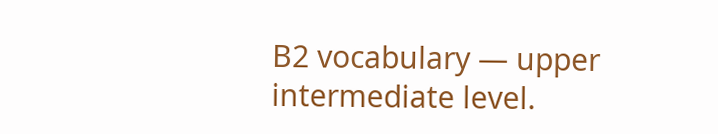B2 vocabulary — upper intermediate level.